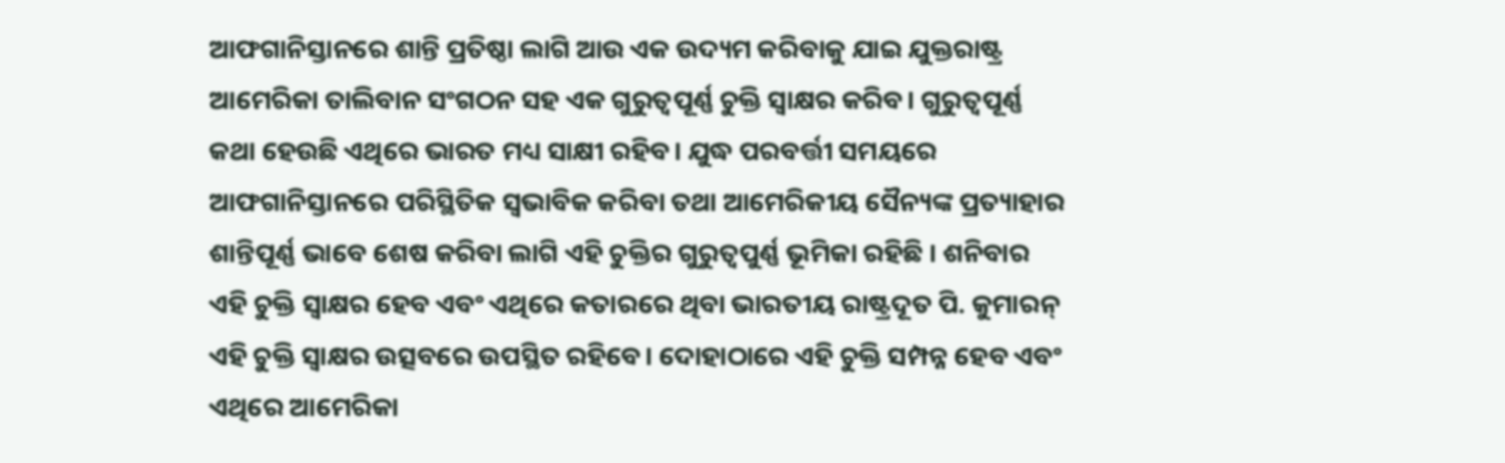ଆଫଗାନିସ୍ତାନରେ ଶାନ୍ତି ପ୍ରତିଷ୍ଠା ଲାଗି ଆଉ ଏକ ଉଦ୍ୟମ କରିବାକୁ ଯାଇ ଯୁକ୍ତରାଷ୍ଟ୍ର ଆମେରିକା ତାଲିବାନ ସଂଗଠନ ସହ ଏକ ଗୁରୁତ୍ଵପୂର୍ଣ୍ଣ ଚୁକ୍ତି ସ୍ଵାକ୍ଷର କରିବ। ଗୁରୁତ୍ଵପୂର୍ଣ୍ଣ କଥା ହେଉଛି ଏଥିରେ ଭାରତ ମଧ୍ୟ ସାକ୍ଷୀ ରହିବ। ଯୁଦ୍ଧ ପରବର୍ତ୍ତୀ ସମୟରେ ଆଫଗାନିସ୍ତାନରେ ପରିସ୍ଥିତିକ ସ୍ଵଭାବିକ କରିବା ତଥା ଆମେରିକୀୟ ସୈନ୍ୟଙ୍କ ପ୍ରତ୍ୟାହାର ଶାନ୍ତିପୂର୍ଣ୍ଣ ଭାବେ ଶେଷ କରିବା ଲାଗି ଏହି ଚୁକ୍ତିର ଗୁରୁତ୍ଵପୁର୍ଣ୍ଣ ଭୂମିକା ରହିଛି । ଶନିବାର ଏହି ଚୁକ୍ତି ସ୍ଵାକ୍ଷର ହେବ ଏବଂ ଏଥିରେ କତାରରେ ଥିବା ଭାରତୀୟ ରାଷ୍ଟ୍ରଦୂତ ପି. କୁମାରନ୍ ଏହି ଚୁକ୍ତି ସ୍ଵାକ୍ଷର ଉତ୍ସବରେ ଉପସ୍ଥିତ ରହିବେ। ଦୋହାଠାରେ ଏହି ଚୁକ୍ତି ସମ୍ପନ୍ନ ହେବ ଏବଂ ଏଥିରେ ଆମେରିକା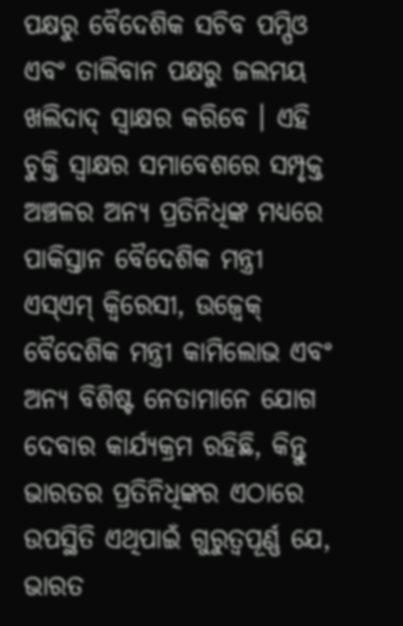ପକ୍ଷରୁ ବୈଦେଶିକ ସଚିବ ପମ୍ପିଓ ଏବଂ ତାଲିବାନ ପକ୍ଷରୁ ଜଲମୟ ଖଲିଦାଦ୍ ସ୍ଵାକ୍ଷର କରିବେ । ଏହି ଚୁକ୍ତି ସ୍ଵାକ୍ଷର ସମାବେଶରେ ସମ୍ପୃକ୍ତ ଅଞ୍ଚଳର ଅନ୍ୟ ପ୍ରତିନିଧିଙ୍କ ମଧ୍ୟରେ ପାକିସ୍ତାନ ବୈଦେଶିକ ମନ୍ତ୍ରୀ ଏସ୍ଏମ୍ କ୍ଵିରେସୀ, ଉଜ୍ବେକ୍ ବୈଦେଶିକ ମନ୍ତ୍ରୀ କାମିଲୋଭ ଏବଂ ଅନ୍ୟ ବିଶିଷ୍ଟ ନେତାମାନେ ଯୋଗ ଦେବାର କାର୍ଯ୍ୟକ୍ରମ ରହିଛି, କିନ୍ତୁ ଭାରତର ପ୍ରତିନିଧିଙ୍କର ଏଠାରେ ଉପସ୍ଥିତି ଏଥିପାଇଁ ଗୁରୁତ୍ଵପୂର୍ଣ୍ଣ ଯେ, ଭାରତ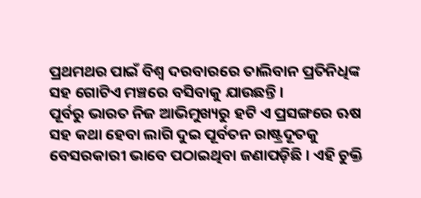ପ୍ରଥମଥର ପାଇଁ ବିଶ୍ଵ ଦରବାରରେ ତାଲିବାନ ପ୍ରତିନିଧିଙ୍କ ସହ ଗୋଟିଏ ମଞ୍ଚରେ ବସିବାକୁ ଯାଉଛନ୍ତି ।
ପୂର୍ବରୁ ଭାରତ ନିଜ ଆଭିମୁଖ୍ୟରୁ ହଟି ଏ ପ୍ରସଙ୍ଗରେ ଋଷ ସହ କଥା ହେବା ଲାଗି ଦୁଇ ପୂର୍ବତନ ରାଷ୍ଟ୍ରଦୂତକୁ ବେସରକାରୀ ଭାବେ ପଠାଇଥିବା ଜଣାପଡ଼ିଛି । ଏହି ଚୁକ୍ତି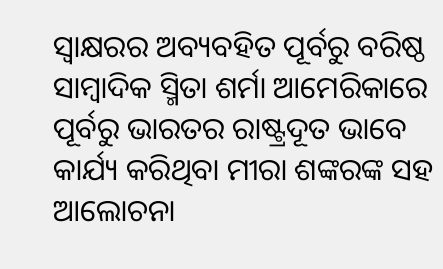ସ୍ଵାକ୍ଷରର ଅବ୍ୟବହିତ ପୂର୍ବରୁ ବରିଷ୍ଠ ସାମ୍ବାଦିକ ସ୍ମିତା ଶର୍ମା ଆମେରିକାରେ ପୂର୍ବରୁ ଭାରତର ରାଷ୍ଟ୍ରଦୂତ ଭାବେ କାର୍ଯ୍ୟ କରିଥିବା ମୀରା ଶଙ୍କରଙ୍କ ସହ ଆଲୋଚନା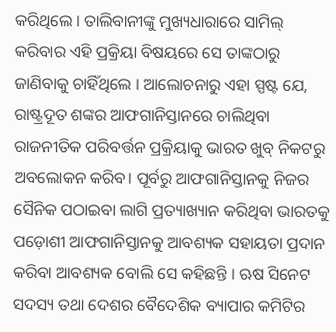କରିଥିଲେ । ତାଲିବାନୀଙ୍କୁ ମୁଖ୍ୟଧାରାରେ ସାମିଲ୍ କରିବାର ଏହି ପ୍ରକ୍ରିୟା ବିଷୟରେ ସେ ତାଙ୍କଠାରୁ ଜାଣିବାକୁ ଚାହିଁଥିଲେ । ଆଲୋଚନାରୁ ଏହା ସ୍ପଷ୍ଟ ଯେ, ରାଷ୍ଟ୍ରଦୂତ ଶଙ୍କର ଆଫଗାନିସ୍ତାନରେ ଚାଲିଥିବା ରାଜନୀତିକ ପରିବର୍ତ୍ତନ ପ୍ରକ୍ରିୟାକୁ ଭାରତ ଖୁବ୍ ନିକଟରୁ ଅବଲୋକନ କରିବ। ପୂର୍ବରୁ ଆଫଗାନିସ୍ତାନକୁ ନିଜର ସୈନିକ ପଠାଇବା ଲାଗି ପ୍ରତ୍ୟାଖ୍ୟାନ କରିଥିବା ଭାରତକୁ ପଡ଼ୋଶୀ ଆଫଗାନିସ୍ତାନକୁ ଆବଶ୍ୟକ ସହାୟତା ପ୍ରଦାନ କରିବା ଆବଶ୍ୟକ ବୋଲି ସେ କହିଛନ୍ତି । ଋଷ ସିନେଟ ସଦସ୍ୟ ତଥା ଦେଶର ବୈଦେଶିକ ବ୍ୟାପାର କମିଟିର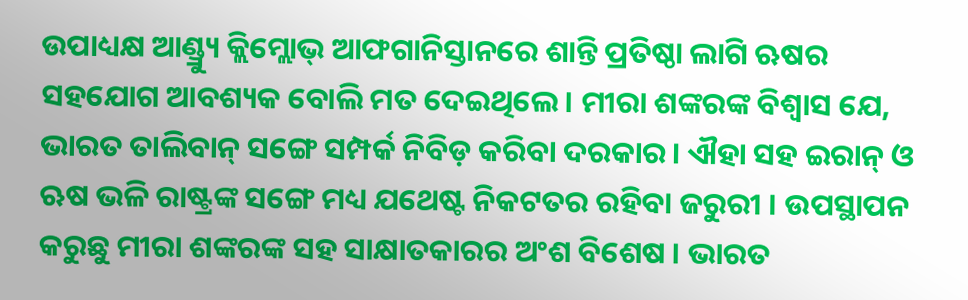ଉପାଧ୍ୟକ୍ଷ ଆଣ୍ଡ୍ର୍ୟୁ କ୍ଲିମ୍ଲୋଭ୍ ଆଫଗାନିସ୍ତାନରେ ଶାନ୍ତି ପ୍ରତିଷ୍ଠା ଲାଗି ଋଷର ସହଯୋଗ ଆବଶ୍ୟକ ବୋଲି ମତ ଦେଇଥିଲେ। ମୀରା ଶଙ୍କରଙ୍କ ବିଶ୍ଵାସ ଯେ, ଭାରତ ତାଲିବାନ୍ ସଙ୍ଗେ ସମ୍ପର୍କ ନିବିଡ଼ କରିବା ଦରକାର। ଐହା ସହ ଇରାନ୍ ଓ ଋଷ ଭଳି ରାଷ୍ଟ୍ରଙ୍କ ସଙ୍ଗେ ମଧ୍ୟ ଯଥେଷ୍ଟ ନିକଟତର ରହିବା ଜରୁରୀ । ଉପସ୍ଥାପନ କରୁଛୁ ମୀରା ଶଙ୍କରଙ୍କ ସହ ସାକ୍ଷାତକାରର ଅଂଶ ବିଶେଷ । ଭାରତ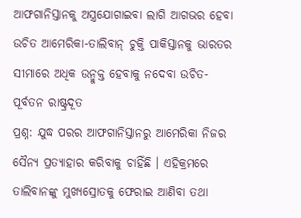ଆଫଗାନିସ୍ତାନକୁ ଅସ୍ତ୍ରଯୋଗାଇବା ଲାଗି ଆଗଭର ହେବା ଉଚିତ ଆମେରିକା-ତାଲିବାନ୍ ଚୁକ୍ତି ପାକିସ୍ତାନକୁ ଭାରତର ସୀମାରେ ଅଧିକ ଉନ୍ମୁକ୍ତ ହେବାକୁ ନଦେବା ଉଚିତ- ପୂର୍ବତନ ରାଷ୍ଟ୍ରଦୂତ
ପ୍ରଶ୍ନ: ଯୁଦ୍ଧ ପରର ଆଫଗାନିସ୍ତାନରୁ ଆମେରିକା ନିଜର ସୈନ୍ୟ ପ୍ରତ୍ୟାହାର କରିବାକୁ ଚାହିଁଛି । ଏହିକ୍ରମରେ ତାଲିବାନଙ୍କୁ ମୁଖ୍ୟସ୍ରୋତକୁ ଫେରାଇ ଆଣିବା ତଥା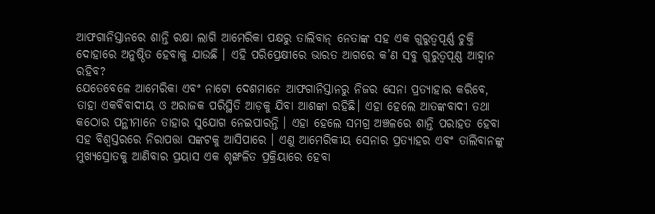ଆଫଗାନିସ୍ତାନରେ ଶାନ୍ତି ରକ୍ଷା ଲାଗି ଆମେରିକା ପକ୍ଷରୁ ତାଲିବାନ୍ ନେତାଙ୍କ ସହ ଏକ ଗୁରୁତ୍ଵପୂର୍ଣ୍ଣ ଚୁକ୍ତି ଦୋହାରେ ଅନୁଷ୍ଠିତ ହେବାକୁ ଯାଉଛି । ଏହି ପରିପ୍ରେକ୍ଷୀରେ ଭାରତ ଆଗରେ କ’ଣ ସବୁ ଗୁରୁତ୍ଵପୂଣ୍ଣ ଆହ୍ବାନ ରହିବ?
ଯେତେବେଳେ ଆମେରିକା ଏବଂ ନାଟୋ ଦେଶମାନେ ଆଫଗାନିସ୍ତାନରୁ ନିଜର ସେନା ପ୍ରତ୍ୟାହାର କରିବେ, ତାହା ଏକବିବାଦୀୟ ଓ ଅରାଜକ ପରିସ୍ଥିତି ଆଡ଼କୁ ଯିବା ଆଶଙ୍କା ରହିଛି। ଏହା ହେଲେ ଆତଙ୍କବାଦୀ ତଥା କଠୋର ପନ୍ଥୀମାନେ ତାହାର ସୁଯୋଗ ନେଇପାରନ୍ତି । ଏହା ହେଲେ ସମଗ୍ର ଅଞ୍ଚଳରେ ଶାନ୍ତି ପରାହତ ହେବା ସହ ବିଶ୍ଵସ୍ତରରେ ନିରାପତ୍ତା ସଙ୍କଟକୁ ଆସିପାରେ । ଏଣୁ ଆମେରିକୀୟ ସେନାର ପ୍ରତ୍ୟାହର ଏବଂ ତାଲିବାନଙ୍କୁ ମୁଖ୍ୟସ୍ରୋତକୁ ଆଣିବାର ପ୍ରୟାସ ଏକ ଶୃଙ୍ଖଳିତ ପ୍ରକ୍ରିୟାରେ ହେବା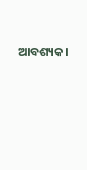ଆବଶ୍ୟକ।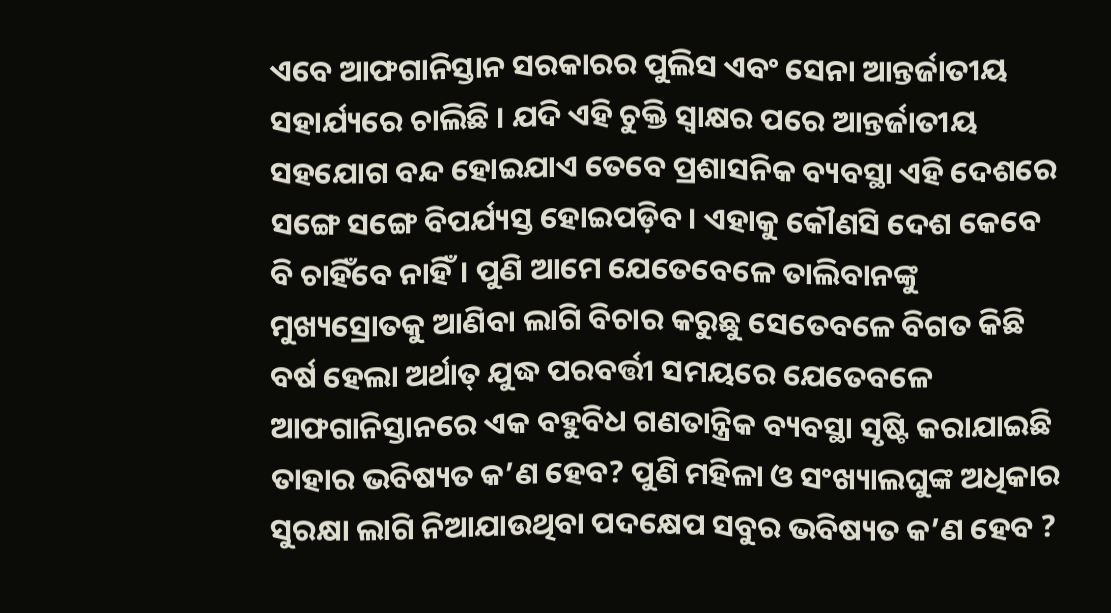ଏବେ ଆଫଗାନିସ୍ତାନ ସରକାରର ପୁଲିସ ଏବଂ ସେନା ଆନ୍ତର୍ଜାତୀୟ ସହାର୍ଯ୍ୟରେ ଚାଲିଛି । ଯଦି ଏହି ଚୁକ୍ତି ସ୍ଵାକ୍ଷର ପରେ ଆନ୍ତର୍ଜାତୀୟ ସହଯୋଗ ବନ୍ଦ ହୋଇଯାଏ ତେବେ ପ୍ରଶାସନିକ ବ୍ୟବସ୍ଥା ଏହି ଦେଶରେ ସଙ୍ଗେ ସଙ୍ଗେ ବିପର୍ଯ୍ୟସ୍ତ ହୋଇପଡ଼ିବ। ଏହାକୁ କୌଣସି ଦେଶ କେବେ ବି ଚାହିଁବେ ନାହିଁ। ପୁଣି ଆମେ ଯେତେବେଳେ ତାଲିବାନଙ୍କୁ ମୁଖ୍ୟସ୍ରୋତକୁ ଆଣିବା ଲାଗି ବିଚାର କରୁଛୁ ସେତେବଳେ ବିଗତ କିଛି ବର୍ଷ ହେଲା ଅର୍ଥାତ୍ ଯୁଦ୍ଧ ପରବର୍ତ୍ତୀ ସମୟରେ ଯେତେବଳେ ଆଫଗାନିସ୍ତାନରେ ଏକ ବହୁବିଧ ଗଣତାନ୍ତ୍ରିକ ବ୍ୟବସ୍ଥା ସୃଷ୍ଟି କରାଯାଇଛି ତାହାର ଭବିଷ୍ୟତ କ’ଣ ହେବ? ପୁଣି ମହିଳା ଓ ସଂଖ୍ୟାଲଘୁଙ୍କ ଅଧିକାର ସୁରକ୍ଷା ଲାଗି ନିଆଯାଉଥିବା ପଦକ୍ଷେପ ସବୁର ଭବିଷ୍ୟତ କ’ଣ ହେବ ?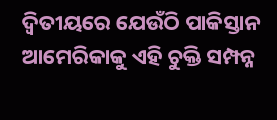ଦ୍ଵିତୀୟରେ ଯେଉଁଠି ପାକିସ୍ତାନ ଆମେରିକାକୁ ଏହି ଚୁକ୍ତି ସମ୍ପନ୍ନ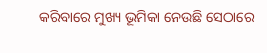କରିବାରେ ମୁଖ୍ୟ ଭୂମିକା ନେଉଛି ସେଠାରେ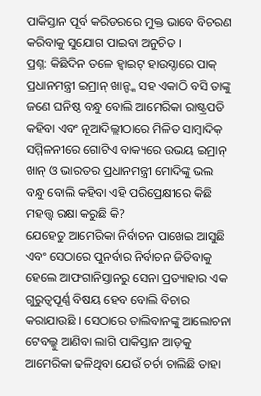ପାକିସ୍ତାନ ପୂର୍ବ କରିଡରରେ ମୁକ୍ତ ଭାବେ ବିଚରଣ କରିବାକୁ ସୁଯୋଗ ପାଇବା ଅନୁଚିତ ।
ପ୍ରଶ୍ନ: କିଛିଦିନ ତଳେ ହ୍ବାଇଟ୍ ହାଉସ୍ଠାରେ ପାକ୍ ପ୍ରଧାନମନ୍ତ୍ରୀ ଇମ୍ରାନ୍ ଖାନ୍ଙ୍କ ସହ ଏକାଠି ବସି ତାଙ୍କୁ ଜଣେ ଘନିଷ୍ଠ ବନ୍ଧୁ ବୋଲି ଆମେରିକା ରାଷ୍ଟ୍ରପତି କହିବା ଏବଂ ନୂଆଦିଲ୍ଲୀଠାରେ ମିଳିତ ସାମ୍ବାଦିକ଼ ସମ୍ମିଳନୀରେ ଗୋଟିଏ ବାକ୍ୟରେ ଉଭୟ ଇମ୍ରାନ୍ ଖାନ୍ ଓ ଭାରତର ପ୍ରଧାନମନ୍ତ୍ରୀ ମୋଦିଙ୍କୁ ଭଲ ବନ୍ଧୁ ବୋଲି କହିବା ଏହି ପରିପ୍ରେକ୍ଷୀରେ କିଛି ମହତ୍ତ୍ଵ ରକ୍ଷା କରୁଛି କି?
ଯେହେତୁ ଆମେରିକା ନିର୍ବାଚନ ପାଖେଇ ଆସୁଛି ଏବଂ ସେଠାରେ ପୁନର୍ବାର ନିର୍ବାଚନ ଜିତିବାକୁ ହେଲେ ଆଫଗାନିସ୍ତାନରୁ ସେନା ପ୍ରତ୍ୟାହାର ଏକ ଗୁରୁତ୍ଵପୂର୍ଣ୍ଣ ବିଷୟ ହେବ ବୋଲି ବିଚାର କରାଯାଉଛି । ସେଠାରେ ତାଲିବାନଙ୍କୁ ଆଲୋଚନା ଟେବଲ୍କୁ ଆଣିବା ଲାଗି ପାକିସ୍ତାନ ଆଡ଼କୁ ଆମେରିକା ଢଳିଥିବା ଯେଉଁ ଚର୍ଚା ଚାଲିଛି ତାହା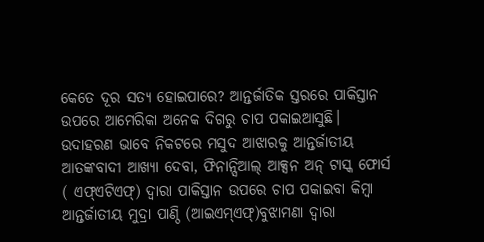କେତେ ଦୂର ସତ୍ୟ ହୋଇପାରେ? ଆନ୍ତର୍ଜାତିକ ସ୍ତରରେ ପାକିସ୍ତାନ ଉପରେ ଆମେରିକା ଅନେକ ଦିଗରୁ ଚାପ ପକାଇଆସୁଛି। ଉଦାହରଣ ଭାବେ ନିକଟରେ ମସୁଦ ଆଝାରକୁ ଆନ୍ତର୍ଜାତୀୟ ଆତଙ୍କବାଦୀ ଆଖ୍ୟା ଦେବା, ଫିନାନ୍ସିଆଲ୍ ଆକ୍ସନ ଅନ୍ ଟାସ୍କ ଫୋର୍ସ ( ଏଫ୍ଏଟିଏଫ୍) ଦ୍ଵାରା ପାକିସ୍ତାନ ଉପରେ ଚାପ ପକାଇବା କିମ୍ବା ଆନ୍ତର୍ଜାତୀୟ ମୁଦ୍ରା ପାଣ୍ଠି (ଆଇଏମ୍ଏଫ୍)ବୁଝାମଣା ଦ୍ଵାରା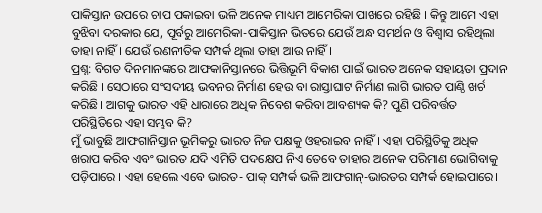ପାକିସ୍ତାନ ଉପରେ ଚାପ ପକାଇବା ଭଳି ଅନେକ ମାଧ୍ୟମ ଆମେରିକା ପାଖରେ ରହିଛି । କିନ୍ତୁ ଆମେ ଏହା ବୁଝିବା ଦରକାର ଯେ, ପୂର୍ବରୁ ଆମେରିକା-ପାକିସ୍ତାନ ଭିତରେ ଯେଉଁ ଅନ୍ଧ ସମର୍ଥନ ଓ ବିଶ୍ଵାସ ରହିଥିଲା ତାହା ନାହିଁ । ଯେଉଁ ରଣନୀତିକ ସମ୍ପର୍କ ଥିଲା ତାହା ଆଉ ନାହିଁ ।
ପ୍ରଶ୍ନ: ବିଗତ ଦିନମାନଙ୍କରେ ଆଫକାନିସ୍ତାନରେ ଭିତ୍ତିଭୂମି ବିକାଶ ପାଇଁ ଭାରତ ଅନେକ ସହାୟତା ପ୍ରଦାନ କରିଛି । ସେଠାରେ ସଂସଦୀୟ ଭବନର ନିର୍ମାଣ ହେଉ ବା ରାସ୍ତାଘାଟ ନିର୍ମାଣ ଲାଗି ଭାରତ ପାଣ୍ଠି ଖର୍ଚ କରିଛି। ଆଗକୁ ଭାରତ ଏହି ଧାରାରେ ଅଧିକ ନିବେଶ କରିବା ଆବଶ୍ୟକ କି? ପୁଣି ପରିବର୍ତ୍ତତ ପରିସ୍ଥିତିରେ ଏହା ସମ୍ଭବ କି?
ମୁଁ ଭାବୁଛି ଆଫଗାନିସ୍ତାନ ଭୂମିକରୁ ଭାରତ ନିଜ ପକ୍ଷକୁ ଓହରାଇବ ନାହିଁ। ଏହା ପରିସ୍ଥିତିକୁ ଅଧିକ ଖରାପ କରିବ ଏବଂ ଭାରତ ଯଦି ଏମିତି ପଦକ୍ଷେପ ନିଏ ତେବେ ତାହାର ଅନେକ ପରିମାଣ ଭୋଗିବାକୁ ପଡ଼ିପାରେ । ଏହା ହେଲେ ଏବେ ଭାରତ- ପାକ୍ ସମ୍ପର୍କ ଭଳି ଆଫଗାନ୍-ଭାରତର ସମ୍ପର୍କ ହୋଇପାରେ।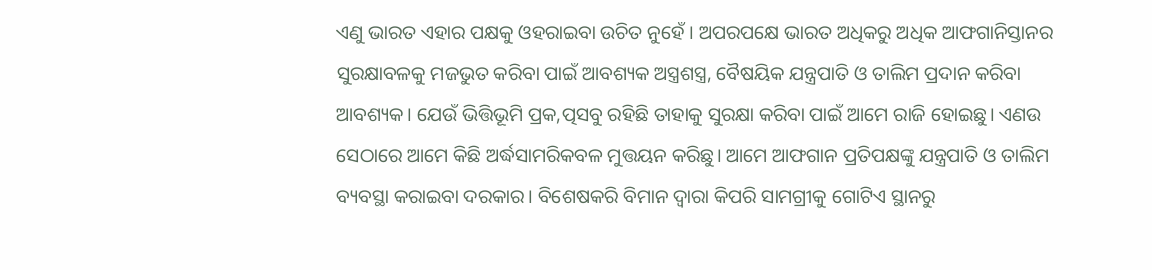ଏଣୁ ଭାରତ ଏହାର ପକ୍ଷକୁ ଓହରାଇବା ଉଚିତ ନୁହେଁ । ଅପରପକ୍ଷେ ଭାରତ ଅଧିକରୁ ଅଧିକ ଆଫଗାନିସ୍ତାନର ସୁରକ୍ଷାବଳକୁ ମଜଭୁତ କରିବା ପାଇଁ ଆବଶ୍ୟକ ଅସ୍ତ୍ରଶସ୍ତ୍ର, ବୈଷୟିକ ଯନ୍ତ୍ରପାତି ଓ ତାଲିମ ପ୍ରଦାନ କରିବା ଆବଶ୍ୟକ। ଯେଉଁ ଭିତ୍ତିଭୂମି ପ୍ରକ,ତ୍ପସବୁ ରହିଛି ତାହାକୁ ସୁରକ୍ଷା କରିବା ପାଇଁ ଆମେ ରାଜି ହୋଇଛୁ। ଏଣଉ ସେଠାରେ ଆମେ କିଛି ଅର୍ଦ୍ଧସାମରିକବଳ ମୁତ୍ତୟନ କରିଛୁ। ଆମେ ଆଫଗାନ ପ୍ରତିପକ୍ଷଙ୍କୁ ଯନ୍ତ୍ରପାତି ଓ ତାଲିମ ବ୍ୟବସ୍ଥା କରାଇବା ଦରକାର। ବିଶେଷକରି ବିମାନ ଦ୍ଵାରା କିପରି ସାମଗ୍ରୀକୁ ଗୋଟିଏ ସ୍ଥାନରୁ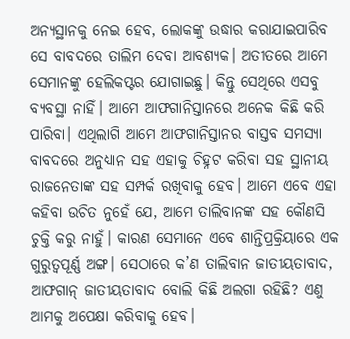ଅନ୍ୟସ୍ଥାନକୁ ନେଇ ହେବ, ଲୋକଙ୍କୁ ଉଦ୍ଧାର କରାଯାଇପାରିବ ସେ ବାବଦରେ ତାଲିମ ଦେବା ଆବଶ୍ୟକ। ଅତୀତରେ ଆମେ ସେମାନଙ୍କୁ ହେଲିକପ୍ଟର ଯୋଗାଇଛୁ। କିନ୍ତୁ ସେଥିରେ ଏସବୁ ବ୍ୟବସ୍ଥା ନାହିଁ। ଆମେ ଆଫଗାନିସ୍ତାନରେ ଅନେକ କିଛି କରି ପାରିବା। ଏଥିଲାଗି ଆମେ ଆଫଗାନିସ୍ତାନର ବାସ୍ତବ ସମସ୍ୟା ବାବଦରେ ଅନୁଧ୍ୟାନ ସହ ଏହାକୁ ଚିହ୍ନଟ କରିବା ସହ ସ୍ଥାନୀୟ ରାଜନେତାଙ୍କ ସହ ସମ୍ପର୍କ ରଖିବାକୁ ହେବ। ଆମେ ଏବେ ଏହା କହିବା ଉଚିତ ନୁହେଁ ଯେ, ଆମେ ତାଲିବାନଙ୍କ ସହ କୌଣସି ଚୁକ୍ତି କରୁ ନାହୁଁ। କାରଣ ସେମାନେ ଏବେ ଶାନ୍ତିପ୍ରକ୍ରିୟାରେ ଏକ ଗୁରୁତ୍ଵପୂର୍ଣ୍ଣ ଅଙ୍ଗ। ସେଠାରେ କ’ଣ ତାଲିବାନ ଜାତୀୟତାବାଦ, ଆଫଗାନ୍ ଜାତୀୟତାବାଦ ବୋଲି କିଛି ଅଲଗା ରହିଛି? ଏଣୁ ଆମକୁ ଅପେକ୍ଷା କରିବାକୁ ହେବ।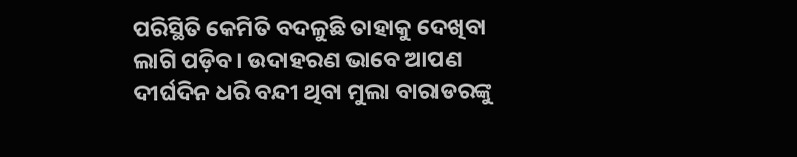ପରିସ୍ଥିତି କେମିତି ବଦଳୁଛି ତାହାକୁ ଦେଖିବା ଲାଗି ପଡ଼ିବ। ଉଦାହରଣ ଭାବେ ଆପଣ ଦୀର୍ଘଦିନ ଧରି ବନ୍ଦୀ ଥିବା ମୁଲା ବାରାଡରଙ୍କୁ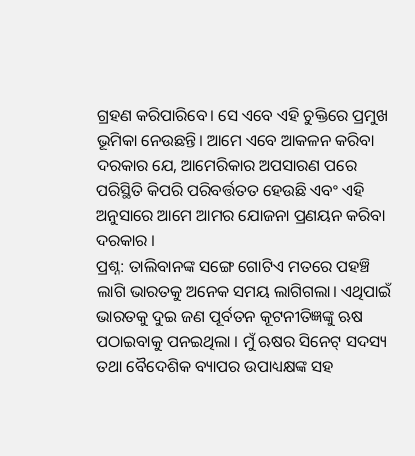ଗ୍ରହଣ କରିପାରିବେ। ସେ ଏବେ ଏହି ଚୁକ୍ତିରେ ପ୍ରମୁଖ ଭୂମିକା ନେଉଛନ୍ତି। ଆମେ ଏବେ ଆକଳନ କରିବା ଦରକାର ଯେ, ଆମେରିକାର ଅପସାରଣ ପରେ ପରିସ୍ଥିତି କିପରି ପରିବର୍ତ୍ତତତ ହେଉଛି ଏବଂ ଏହି ଅନୁସାରେ ଆମେ ଆମର ଯୋଜନା ପ୍ରଣୟନ କରିବା ଦରକାର ।
ପ୍ରଶ୍ନ: ତାଲିବାନଙ୍କ ସଙ୍ଗେ ଗୋଟିଏ ମତରେ ପହଞ୍ଚି ଲାଗି ଭାରତକୁ ଅନେକ ସମୟ ଲାଗିଗଲା। ଏଥିପାଇଁ ଭାରତକୁ ଦୁଇ ଜଣ ପୂର୍ବତନ କୂଟନୀତିଜ୍ଞଙ୍କୁ ଋଷ ପଠାଇବାକୁ ପନଇଥିଲା । ମୁଁ ଋଷର ସିନେଟ୍ ସଦସ୍ୟ ତଥା ବୈଦେଶିକ ବ୍ୟାପର ଉପାଧ୍ୟକ୍ଷଙ୍କ ସହ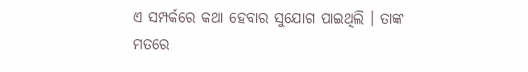ଏ ସମ୍ପର୍କରେ କଥା ହେବାର ସୁଯୋଗ ପାଇଥିଲି । ତାଙ୍କ ମତରେ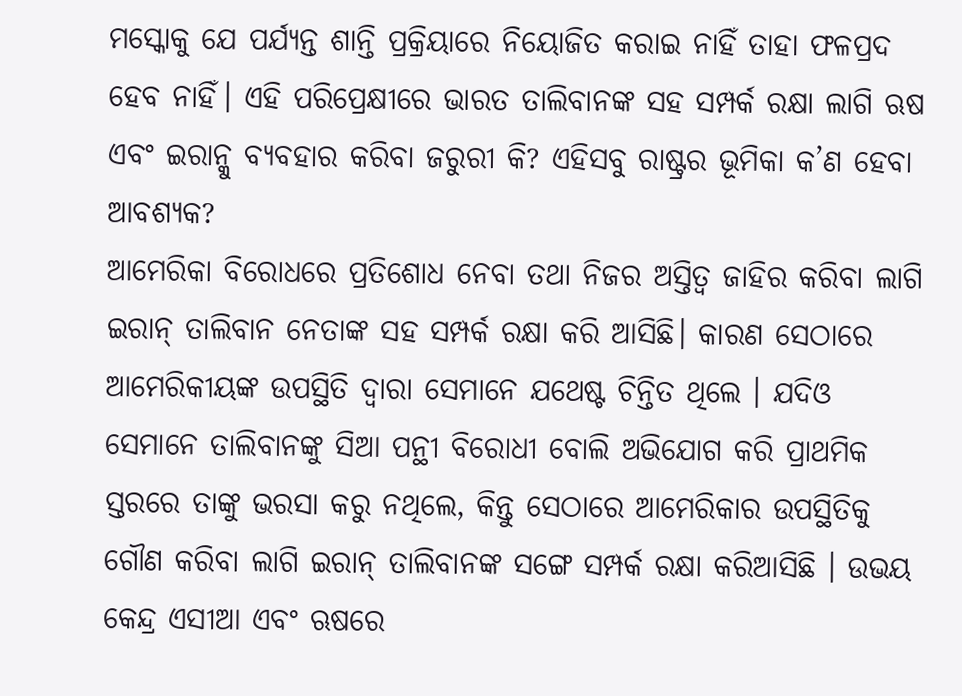ମସ୍କୋକୁ ଯେ ପର୍ଯ୍ୟନ୍ତ ଶାନ୍ତି ପ୍ରକ୍ରିୟାରେ ନିୟୋଜିତ କରାଇ ନାହିଁ ତାହା ଫଳପ୍ରଦ ହେବ ନାହିଁ। ଏହି ପରିପ୍ରେକ୍ଷୀରେ ଭାରତ ତାଲିବାନଙ୍କ ସହ ସମ୍ପର୍କ ରକ୍ଷା ଲାଗି ଋଷ ଏବଂ ଇରାନ୍କୁ ବ୍ୟବହାର କରିବା ଜରୁରୀ କି? ଏହିସବୁ ରାଷ୍ଟ୍ରର ଭୂମିକା କ’ଣ ହେବା ଆବଶ୍ୟକ?
ଆମେରିକା ବିରୋଧରେ ପ୍ରତିଶୋଧ ନେବା ତଥା ନିଜର ଅସ୍ତିତ୍ଵ ଜାହିର କରିବା ଲାଗି ଇରାନ୍ ତାଲିବାନ ନେତାଙ୍କ ସହ ସମ୍ପର୍କ ରକ୍ଷା କରି ଆସିଛି। କାରଣ ସେଠାରେ ଆମେରିକୀୟଙ୍କ ଉପସ୍ଥିତି ଦ୍ଵାରା ସେମାନେ ଯଥେଷ୍ଟ ଚିନ୍ତିତ ଥିଲେ । ଯଦିଓ ସେମାନେ ତାଲିବାନଙ୍କୁ ସିଆ ପନ୍ଥୀ ବିରୋଧୀ ବୋଲି ଅଭିଯୋଗ କରି ପ୍ରାଥମିକ ସ୍ତରରେ ତାଙ୍କୁ ଭରସା କରୁ ନଥିଲେ, କିନ୍ତୁ ସେଠାରେ ଆମେରିକାର ଉପସ୍ଥିତିକୁ ଗୌଣ କରିବା ଲାଗି ଇରାନ୍ ତାଲିବାନଙ୍କ ସଙ୍ଗେ ସମ୍ପର୍କ ରକ୍ଷା କରିଆସିଛି । ଉଭୟ କେନ୍ଦ୍ର ଏସୀଆ ଏବଂ ଋଷରେ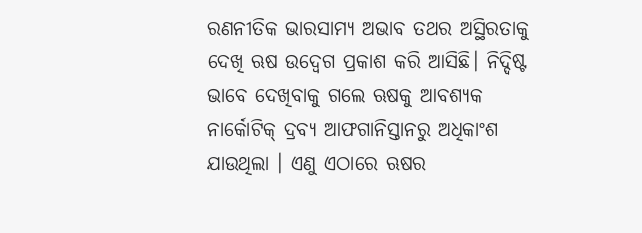ରଣନୀତିକ ଭାରସାମ୍ୟ ଅଭାବ ତଥର ଅସ୍ଥିରତାକୁ ଦେଖି ଋଷ ଉଦ୍ବେଗ ପ୍ରକାଶ କରି ଆସିଛି। ନିଦ୍ଦିଷ୍ଟ ଭାବେ ଦେଖିବାକୁ ଗଲେ ଋଷକୁ ଆବଶ୍ୟକ ନାର୍କୋଟିକ୍ ଦ୍ରବ୍ୟ ଆଫଗାନିସ୍ତାନରୁ ଅଧିକାଂଶ ଯାଉଥିଲା । ଏଣୁ ଏଠାରେ ଋଷର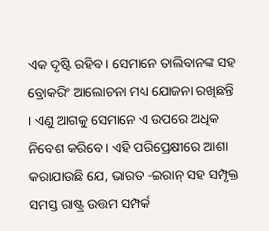ଏକ ଦୃଷ୍ଟି ରହିବ। ସେମାନେ ତାଲିବାନଙ୍କ ସହ ବ୍ରୋକରିଂ ଆଲୋଚନା ମଧ୍ୟ ଯୋଜନା ରଖିଛନ୍ତି । ଏଣୁ ଆଗକୁ ସେମାନେ ଏ ଉପରେ ଅଧିକ ନିବେଶ କରିବେ। ଏହି ପରିପ୍ରେକ୍ଷୀରେ ଆଶା କରାଯାଉଛି ଯେ, ଭାରତ -ଇରାନ୍ ସହ ସମ୍ପୃକ୍ତ ସମସ୍ତ ରାଷ୍ଟ୍ର ଉତ୍ତମ ସମ୍ପର୍କ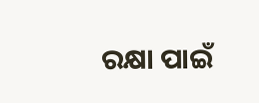ରକ୍ଷା ପାଇଁ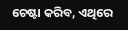ଚେଷ୍ଟା କରିବ, ଏଥିରେ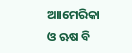ଆାମେରିକା ଓ ଋଷ ବି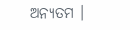ଅନ୍ୟତମ ।